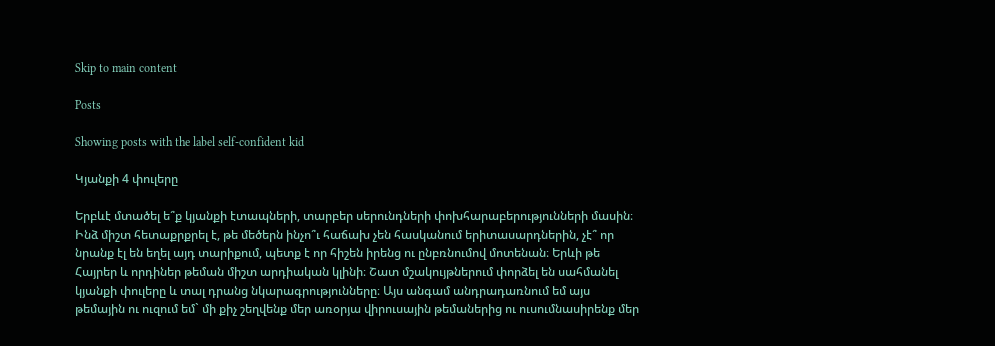Skip to main content

Posts

Showing posts with the label self-confident kid

Կյանքի 4 փուլերը

Երբևէ մտածել ե՞ք կյանքի էտապների, տարբեր սերունդների փոխհարաբերությունների մասին։ Ինձ միշտ հետաքրքրել է, թե մեծերն ինչո՞ւ հաճախ չեն հասկանում երիտասարդներին, չէ՞ որ նրանք էլ են եղել այդ տարիքում, պետք է որ հիշեն իրենց ու ընբռնումով մոտենան։ Երևի թե Հայրեր և որդիներ թեման միշտ արդիական կլինի։ Շատ մշակույթներում փորձել են սահմանել կյանքի փուլերը և տալ դրանց նկարագրությունները։ Այս անգամ անդրադառնում եմ այս թեմային ու ուզում եմ` մի քիչ շեղվենք մեր առօրյա վիրուսային թեմաներից ու ուսումնասիրենք մեր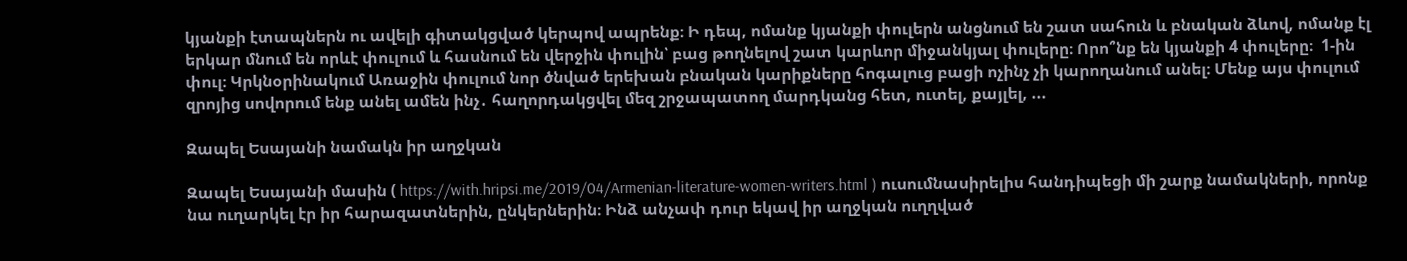կյանքի էտապներն ու ավելի գիտակցված կերպով ապրենք։ Ի դեպ, ոմանք կյանքի փուլերն անցնում են շատ սահուն և բնական ձևով, ոմանք էլ երկար մնում են որևէ փուլում և հասնում են վերջին փուլին՝ բաց թողնելով շատ կարևոր միջանկյալ փուլերը։ Որո՞նք են կյանքի 4 փուլերը։  1-ին փուլ։ Կրկնօրինակում Առաջին փուլում նոր ծնված երեխան բնական կարիքները հոգալուց բացի ոչինչ չի կարողանում անել։ Մենք այս փուլում զրոյից սովորում ենք անել ամեն ինչ․ հաղորդակցվել մեզ շրջապատող մարդկանց հետ, ուտել, քայլել, ...

Զապել Եսայանի նամակն իր աղջկան

Զապել Եսայանի մասին ( https://with.hripsi.me/2019/04/Armenian-literature-women-writers.html ) ուսումնասիրելիս հանդիպեցի մի շարք նամակների, որոնք նա ուղարկել էր իր հարազատներին, ընկերներին։ Ինձ անչափ դուր եկավ իր աղջկան ուղղված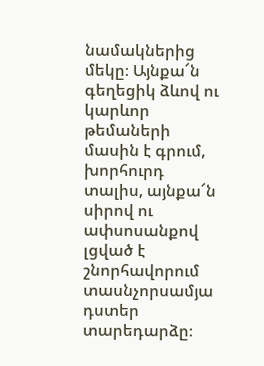նամակներից մեկը։ Այնքա՜ն գեղեցիկ ձևով ու կարևոր թեմաների մասին է գրում, խորհուրդ տալիս, այնքա՜ն սիրով ու ափսոսանքով լցված է շնորհավորում տասնչորսամյա դստեր տարեդարձը։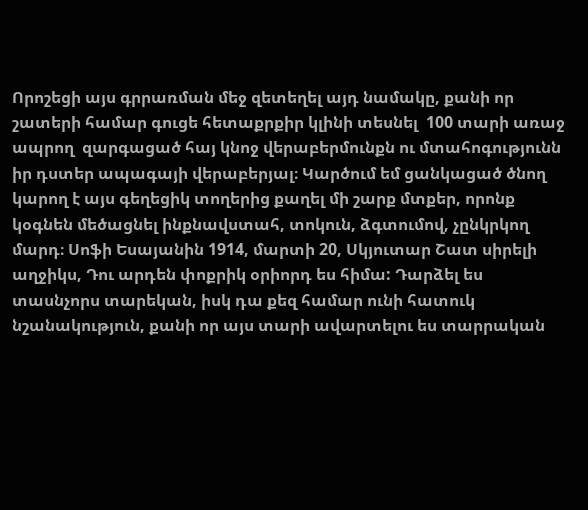Որոշեցի այս գրրառման մեջ զետեղել այդ նամակը, քանի որ շատերի համար գուցե հետաքրքիր կլինի տեսնել  100 տարի առաջ ապրող  զարգացած հայ կնոջ վերաբերմունքն ու մտահոգությունն իր դստեր ապագայի վերաբերյալ։ Կարծում եմ ցանկացած ծնող կարող է այս գեղեցիկ տողերից քաղել մի շարք մտքեր, որոնք կօգնեն մեծացնել ինքնավստահ, տոկուն, ձգտումով, չընկրկող մարդ։ Սոֆի Եսայանին 1914, մարտի 20, Սկյուտար Շատ սիրելի աղջիկս, Դու արդեն փոքրիկ օրիորդ ես հիմա: Դարձել ես տասնչորս տարեկան, իսկ դա քեզ համար ունի հատուկ նշանակություն, քանի որ այս տարի ավարտելու ես տարրական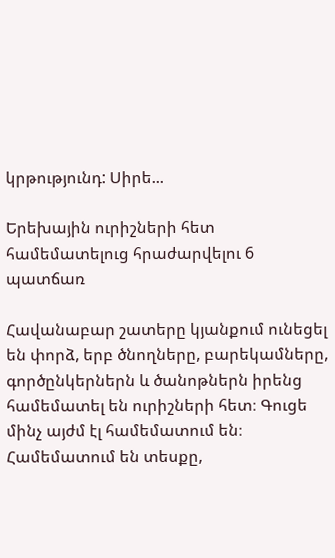կրթությունդ: Սիրե...

Երեխային ուրիշների հետ համեմատելուց հրաժարվելու 6 պատճառ

Հավանաբար շատերը կյանքում ունեցել են փորձ, երբ ծնողները, բարեկամները, գործընկերներն և ծանոթներն իրենց համեմատել են ուրիշների հետ։ Գուցե մինչ այժմ էլ համեմատում են։ Համեմատում են տեսքը,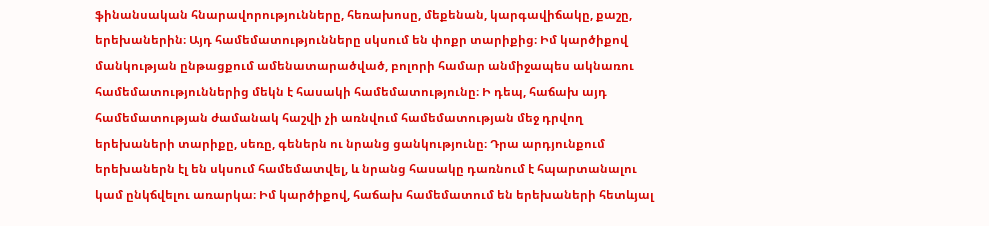ֆինանսական հնարավորությունները, հեռախոսը, մեքենան, կարգավիճակը, քաշը, երեխաներին։ Այդ համեմատությունները սկսում են փոքր տարիքից։ Իմ կարծիքով մանկության ընթացքում ամենատարածված, բոլորի համար անմիջապես ակնառու համեմատություններից մեկն է հասակի համեմատությունը։ Ի դեպ, հաճախ այդ համեմատության ժամանակ հաշվի չի առնվում համեմատության մեջ դրվող երեխաների տարիքը, սեռը, գեներն ու նրանց ցանկությունը։ Դրա արդյունքում երեխաներն էլ են սկսում համեմատվել, և նրանց հասակը դառնում է հպարտանալու կամ ընկճվելու առարկա։ Իմ կարծիքով, հաճախ համեմատում են երեխաների հետևյալ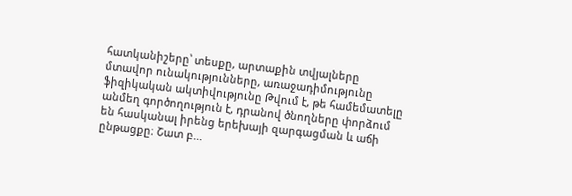հատկանիշերը՝ տեսքը, արտաքին տվյալները մտավոր ունակությունները, առաջադիմությունը ֆիզիկական ակտիվությունը Թվում է, թե համեմատելը անմեղ գործողություն է, դրանով ծնողները փորձում են հասկանալ իրենց երեխայի զարգացման և աճի ընթացքը։ Շատ բ...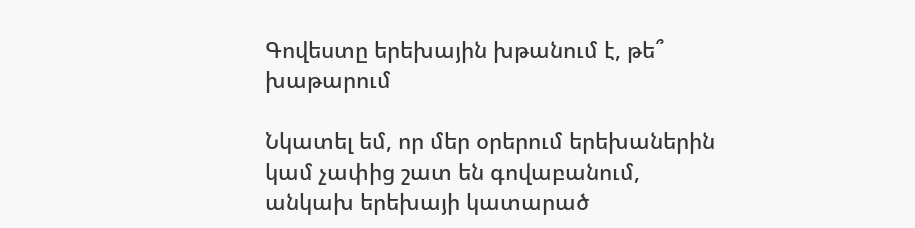Գովեստը երեխային խթանում է, թե՞ խաթարում

Նկատել եմ, որ մեր օրերում երեխաներին կամ չափից շատ են գովաբանում, անկախ երեխայի կատարած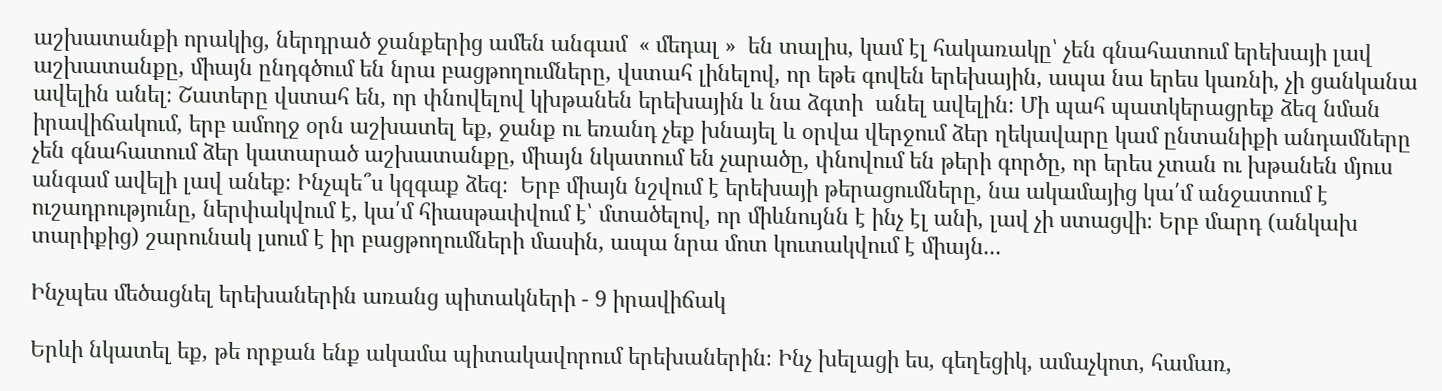աշխատանքի որակից, ներդրած ջանքերից ամեն անգամ  « մեդալ »  են տալիս, կամ էլ հակառակը՝ չեն գնահատում երեխայի լավ աշխատանքը, միայն ընդգծում են նրա բացթողումները, վստահ լինելով, որ եթե գովեն երեխային, ապա նա երես կառնի, չի ցանկանա ավելին անել։ Շատերը վստահ են, որ փնովելով կխթանեն երեխային և նա ձգտի  անել ավելին։ Մի պահ պատկերացրեք ձեզ նման իրավիճակում, երբ ամողջ օրն աշխատել եք, ջանք ու եռանդ չեք խնայել և օրվա վերջում ձեր ղեկավարը կամ ընտանիքի անդամները չեն գնահատում ձեր կատարած աշխատանքը, միայն նկատում են չարածը, փնովում են թերի գործը, որ երես չտան ու խթանեն մյուս անգամ ավելի լավ անեք։ Ինչպե՞ս կզգաք ձեզ։  Երբ միայն նշվում է երեխայի թերացումները, նա ակամայից կա՛մ անջատում է ուշադրությունը, ներփակվում է, կա՛մ հիասթափվում է՝ մտածելով, որ միևնույնն է ինչ էլ անի, լավ չի ստացվի։ Երբ մարդ (անկախ տարիքից) շարունակ լսում է իր բացթողումների մասին, ապա նրա մոտ կուտակվում է միայն...

Ինչպես մեծացնել երեխաներին առանց պիտակների - 9 իրավիճակ

Երևի նկատել եք, թե որքան ենք ակամա պիտակավորում երեխաներին։ Ինչ խելացի ես, գեղեցիկ, ամաչկոտ, համառ,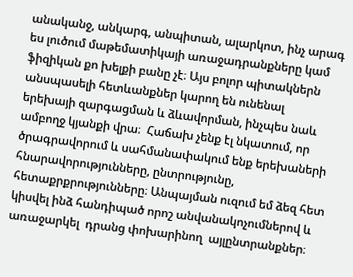անականջ, անկարգ, անպիտան, ալարկոտ, ինչ արագ ես լուծում մաթեմատիկայի առաջադրանքները կամ ֆիզիկան քո խելքի բանը չէ։ Այս բոլոր պիտակներն անսպասելի հետևանքներ կարող են ունենալ երեխայի զարգացման և ձևավորման, ինչպես նաև ամբողջ կյանքի վրա։  Հաճախ չենք էլ նկատում, որ ծրագրավորում և սահմանափակում ենք երեխաների հնարավորությունները, ընտրությունը, հետաքրքրությունները։ Անպայման ուզում եմ ձեզ հետ կիսվել ինձ հանդիպած որոշ անվանակոչումներով և առաջարկել  դրանց փոխարինող  այլընտրանքներ։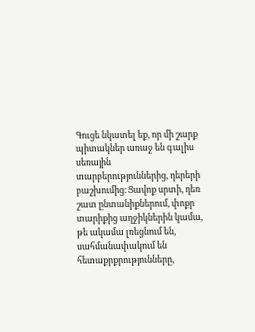Գուցե նկատել եք, որ մի շարք պիտակներ առաջ են գալիս սեռային տարբերություններից, դերերի բաշխումից։ Ցավոք սրտի, դեռ շատ ընտանիքներում, փոքր տարիքից աղջիկներին կամա, թե ակամա լռեցնում են, սահմանափակում են հետաքրքրությունները,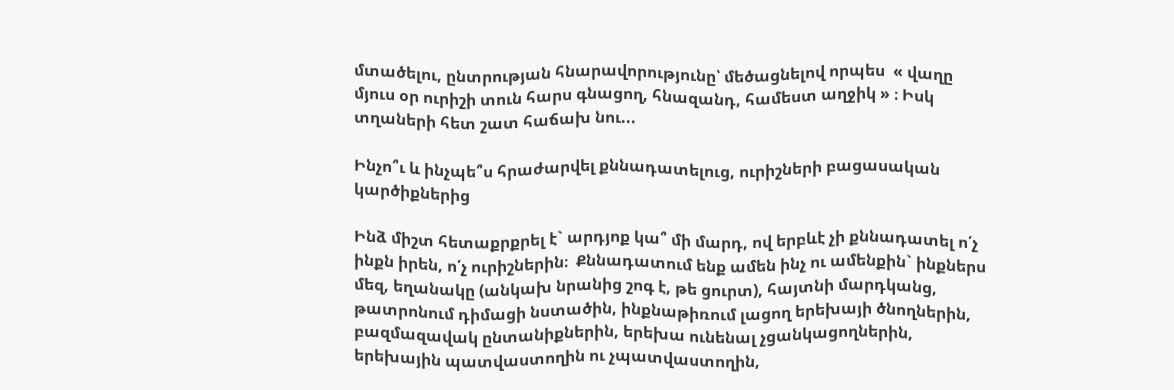մտածելու, ընտրության հնարավորությունը՝ մեծացնելով որպես  « վաղը մյուս օր ուրիշի տուն հարս գնացող, հնազանդ, համեստ աղջիկ » ։ Իսկ տղաների հետ շատ հաճախ նու...

Ինչո՞ւ և ինչպե՞ս հրաժարվել քննադատելուց, ուրիշների բացասական կարծիքներից

Ինձ միշտ հետաքրքրել է` արդյոք կա՞ մի մարդ, ով երբևէ չի քննադատել ո՛չ ինքն իրեն, ո՛չ ուրիշներին։  Քննադատում ենք ամեն ինչ ու ամենքին` ինքներս մեզ, եղանակը (անկախ նրանից շոգ է, թե ցուրտ), հայտնի մարդկանց, թատրոնում դիմացի նստածին, ինքնաթիռում լացող երեխայի ծնողներին, բազմազավակ ընտանիքներին, երեխա ունենալ չցանկացողներին, երեխային պատվաստողին ու չպատվաստողին,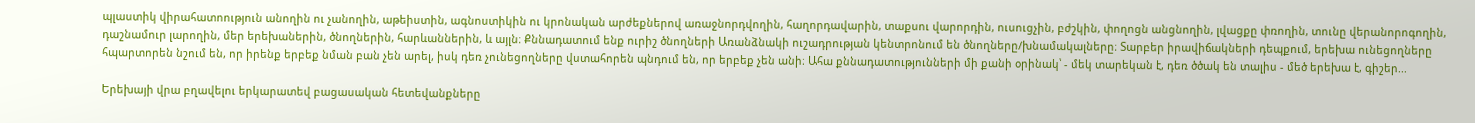պլաստիկ վիրահատոություն անողին ու չանողին, աթեիստին, ագնոստիկին ու կրոնական արժեքներով առաջնորդվողին, հաղորդավարին, տաքսու վարորդին, ուսուցչին, բժշկին, փողոցն անցնողին, լվացքը փռողին, տունը վերանորոգողին, դաշնամուր լարողին, մեր երեխաներին, ծնողներին, հարևաններին, և այլն։ Քննադատում ենք ուրիշ ծնողների Առանձնակի ուշադրության կենտրոնում են ծնողները/խնամակալները։ Տարբեր իրավիճակների դեպքում, երեխա ունեցողները հպարտորեն նշում են, որ իրենք երբեք նման բան չեն արել, իսկ դեռ չունեցողները վստահորեն պնդում են, որ երբեք չեն անի։ Ահա քննադատությունների մի քանի օրինակ՝ - մեկ տարեկան է, դեռ ծծակ են տալիս - մեծ երեխա է, գիշեր...

Երեխայի վրա բղավելու երկարատեվ բացասական հետեվանքները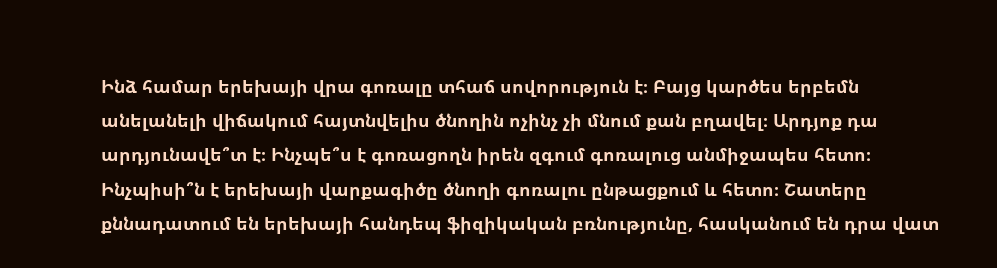Ինձ համար երեխայի վրա գոռալը տհաճ սովորություն է։ Բայց կարծես երբեմն անելանելի վիճակում հայտնվելիս ծնողին ոչինչ չի մնում քան բղավել։ Արդյոք դա արդյունավե՞տ է։ Ինչպե՞ս է գոռացողն իրեն զգում գոռալուց անմիջապես հետո։ Ինչպիսի՞ն է երեխայի վարքագիծը ծնողի գոռալու ընթացքում և հետո։ Շատերը քննադատում են երեխայի հանդեպ ֆիզիկական բռնությունը, հասկանում են դրա վատ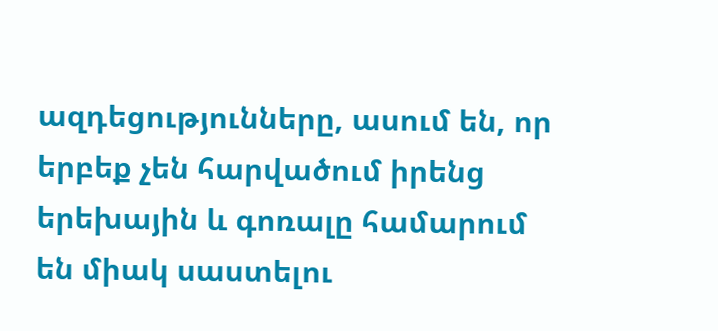ազդեցությունները, ասում են, որ երբեք չեն հարվածում իրենց երեխային և գոռալը համարում են միակ սաստելու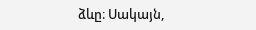ձևը։ Սակայն,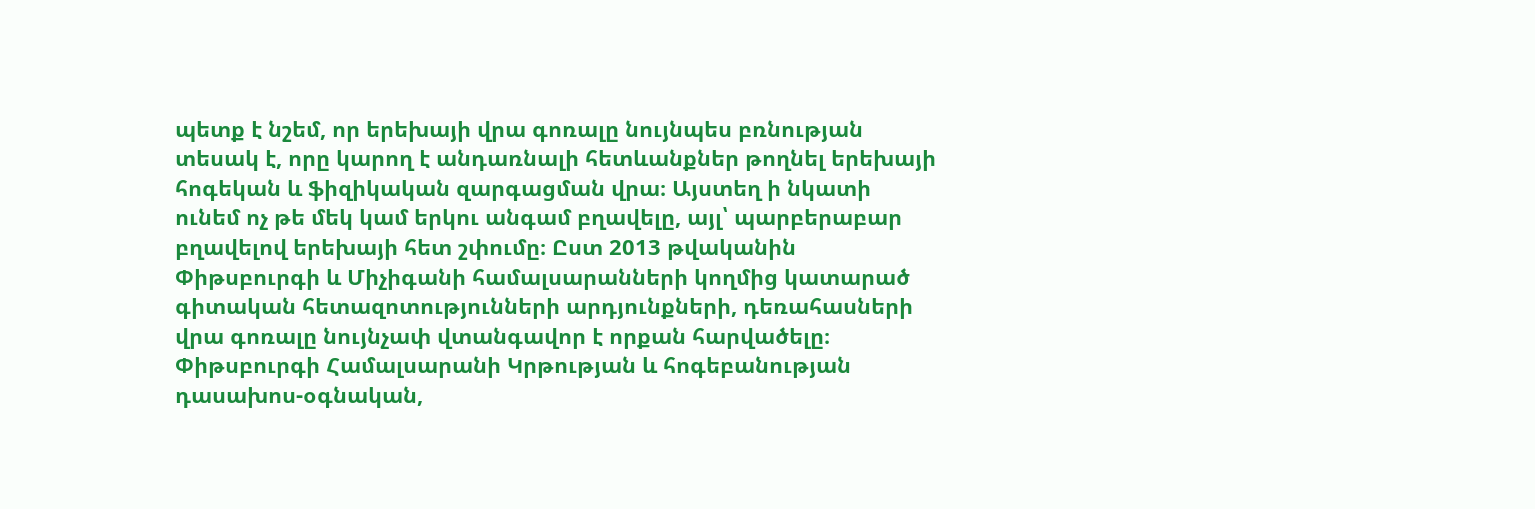պետք է նշեմ, որ երեխայի վրա գոռալը նույնպես բռնության տեսակ է, որը կարող է անդառնալի հետևանքներ թողնել երեխայի հոգեկան և ֆիզիկական զարգացման վրա։ Այստեղ ի նկատի ունեմ ոչ թե մեկ կամ երկու անգամ բղավելը, այլ՝ պարբերաբար բղավելով երեխայի հետ շփումը։ Ըստ 2013 թվականին   Փիթսբուրգի և Միչիգանի համալսարանների կողմից կատարած գիտական հետազոտությունների արդյունքների, դեռահասների վրա գոռալը նույնչափ վտանգավոր է որքան հարվածելը։ Փիթսբուրգի Համալսարանի Կրթության և հոգեբանության դասախոս-օգնական,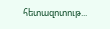հետազոտութ...